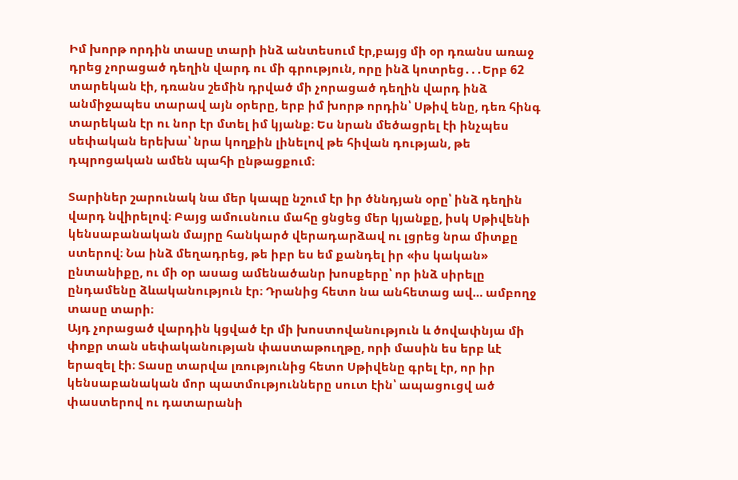Իմ խորթ որդին տասը տարի ինձ անտեսում էր,բայց մի օր դռանս առաջ դրեց չորացած դեղին վարդ ու մի գրություն, որը ինձ կոտրեց․․․Երբ 62 տարեկան էի, դռանս շեմին դրված մի չորացած դեղին վարդ ինձ անմիջապես տարավ այն օրերը, երբ իմ խորթ որդին՝ Սթիվ ենը, դեռ հինգ տարեկան էր ու նոր էր մտել իմ կյանք։ Ես նրան մեծացրել էի ինչպես սեփական երեխա՝ նրա կողքին լինելով թե հիվան դության, թե դպրոցական ամեն պահի ընթացքում։

Տարիներ շարունակ նա մեր կապը նշում էր իր ծննդյան օրը՝ ինձ դեղին վարդ նվիրելով։ Բայց ամուսնուս մահը ցնցեց մեր կյանքը, իսկ Սթիվենի կենսաբանական մայրը հանկարծ վերադարձավ ու լցրեց նրա միտքը ստերով։ Նա ինձ մեղադրեց, թե իբր ես եմ քանդել իր «իս կական» ընտանիքը, ու մի օր ասաց ամենածանր խոսքերը՝ որ ինձ սիրելը ընդամենը ձևականություն էր։ Դրանից հետո նա անհետաց ավ… ամբողջ տասը տարի։
Այդ չորացած վարդին կցված էր մի խոստովանություն և ծովափնյա մի փոքր տան սեփականության փաստաթուղթը, որի մասին ես երբ ևէ երազել էի։ Տասը տարվա լռությունից հետո Սթիվենը գրել էր, որ իր կենսաբանական մոր պատմությունները սուտ էին՝ ապացուցվ ած փաստերով ու դատարանի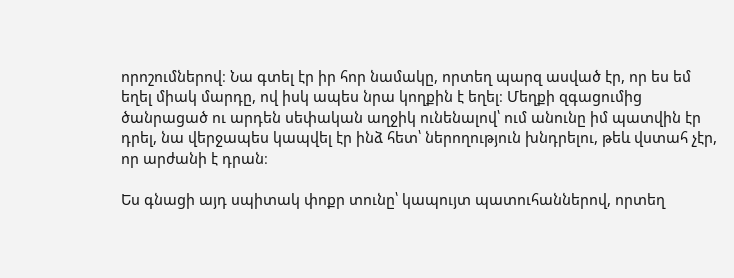որոշումներով։ Նա գտել էր իր հոր նամակը, որտեղ պարզ ասված էր, որ ես եմ եղել միակ մարդը, ով իսկ ապես նրա կողքին է եղել։ Մեղքի զգացումից ծանրացած ու արդեն սեփական աղջիկ ունենալով՝ ում անունը իմ պատվին էր դրել, նա վերջապես կապվել էր ինձ հետ՝ ներողություն խնդրելու, թեև վստահ չէր, որ արժանի է դրան։

Ես գնացի այդ սպիտակ փոքր տունը՝ կապույտ պատուհաններով, որտեղ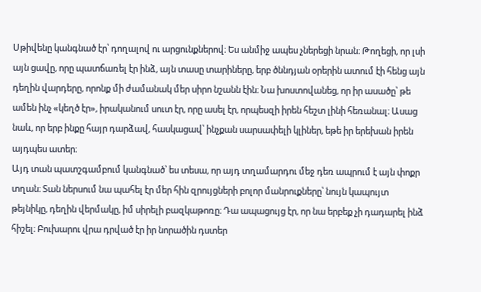Սթիվենը կանգնած էր՝ դողալով ու արցունքներով։ Ես անմիջ ապես չներեցի նրան։ Թողեցի, որ լսի այն ցավը, որը պատճառել էր ինձ, այն տասը տարիները, երբ ծննդյան օրերին ատում էի հենց այն դեղին վարդերը, որոնք մի ժամանակ մեր սիրո նշանն էին։ Նա խոստովանեց, որ իր ասածը՝ թե ամեն ինչ «կեղծ էր», իրականում սուտ էր, որը ասել էր, որպեսզի իրեն հեշտ լինի հեռանալ։ Ասաց նաև, որ երբ ինքը հայր դարձավ, հասկացավ՝ ինչքան սարսափելի կլիներ, եթե իր երեխան իրեն այդպես ատեր։
Այդ տան պատշգամբում կանգնած՝ ես տեսա, որ այդ տղամարդու մեջ դեռ ապրում է այն փոքր տղան։ Տան ներսում նա պահել էր մեր հին զրույցների բոլոր մանրուքները՝ նույն կապույտ թեյնիկը, դեղին վերմակը, իմ սիրելի բազկաթոռը։ Դա ապացույց էր, որ նա երբեք չի դադարել ինձ հիշել։ Բուխարու վրա դրված էր իր նորածին դստեր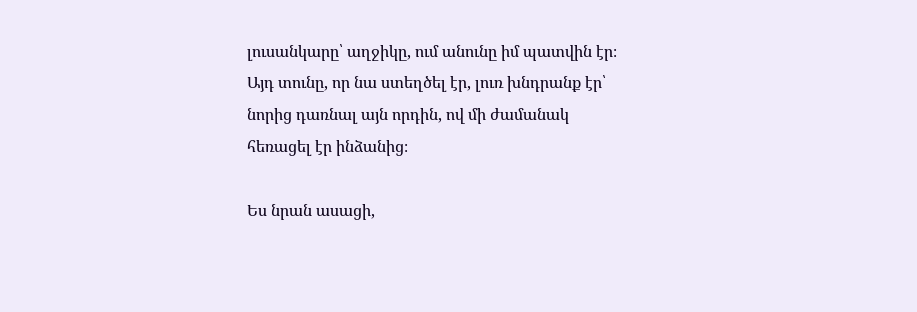լուսանկարը՝ աղջիկը, ում անունը իմ պատվին էր։ Այդ տունը, որ նա ստեղծել էր, լուռ խնդրանք էր՝ նորից դառնալ այն որդին, ով մի ժամանակ հեռացել էր ինձանից։

Ես նրան ասացի,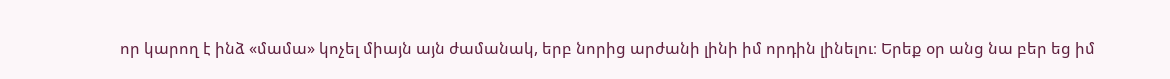որ կարող է ինձ «մամա» կոչել միայն այն ժամանակ, երբ նորից արժանի լինի իմ որդին լինելու։ Երեք օր անց նա բեր եց իմ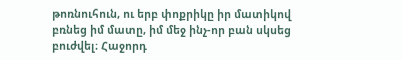թոռնուհուն, ու երբ փոքրիկը իր մատիկով բռնեց իմ մատը, իմ մեջ ինչ-որ բան սկսեց բուժվել։ Հաջորդ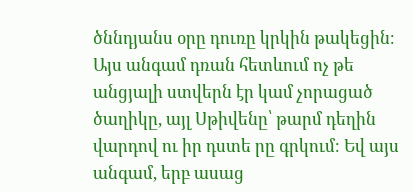ծննդյանս օրը դուռը կրկին թակեցին։ Այս անգամ դռան հետևում ոչ թե անցյալի ստվերն էր կամ չորացած ծաղիկը, այլ Սթիվենը՝ թարմ դեղին վարդով ու իր դստե րը գրկում։ Եվ այս անգամ, երբ ասաց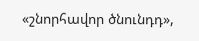«շնորհավոր ծնունդդ»,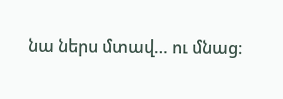նա ներս մտավ… ու մնաց։